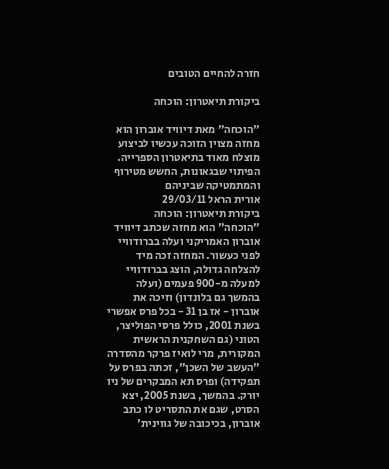חזרה להחיים הטובים

ביקורת תיאטרון: הוכחה

"הוכחה" מאת דיוויד אוברון הוא מחזה מצוין הזוכה עכשיו לביצוע מוצלח מאוד בתיאטרון הספרייה. הפיתוי שבגאונות, החשש מטירוף והמתמטיקה שביניהם
אורית הראל 29/03/11
ביקורת תיאטרון: הוכחה
"הוכחה" הוא מחזה שכתב דיוויד אוברון האמריקני ועלה בברודוויי לפני כעשור. המחזה זכה מיד להצלחה גדולה, הוצג בברודוויי למעלה מ-900 פעמים (ועלה בהמשך גם בלונדון) וזיכה את אוברון - אז בן 31 - בכל פרס אפשרי בשנת 2001, כולל פרסי הפוליצר, הטוני (גם השחקנית הראשית המקורית, מרי לואיז פרקר מהסדרה "העשב של השכן", זכתה בפרס על תפקידה) ופרס תא המבקרים של ניו יורק. בהמשך, בשנת 2005, יצא הסרט, שגם את התסריט לו כתב אוברון, בכיכובה של גווינית'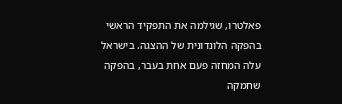פאלטרו, שגילמה את התפקיד הראשי בהפקה הלונדונית של ההצגה. בישראל עלה המחזה פעם אחת בעבר, בהפקה שחמקה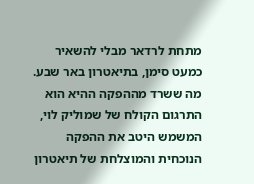מתחת לרדאר מבלי להשאיר כמעט סימן, בתיאטרון באר שבע. מה ששרד מההפקה ההיא הוא התרגום הקולח של שמוליק לוי, המשמש היטב את ההפקה הנוכחית והמוצלחת של תיאטרון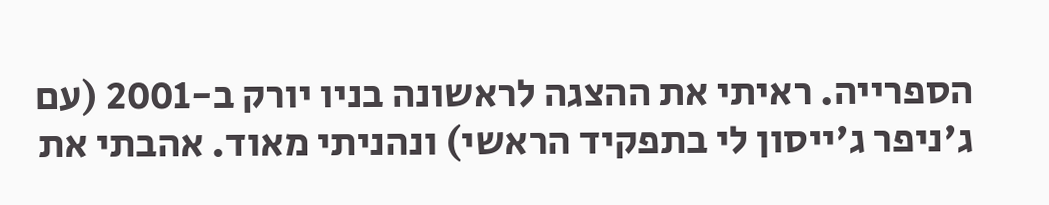הספרייה. ראיתי את ההצגה לראשונה בניו יורק ב-2001 (עם ג'ניפר ג'ייסון לי בתפקיד הראשי) ונהניתי מאוד. אהבתי את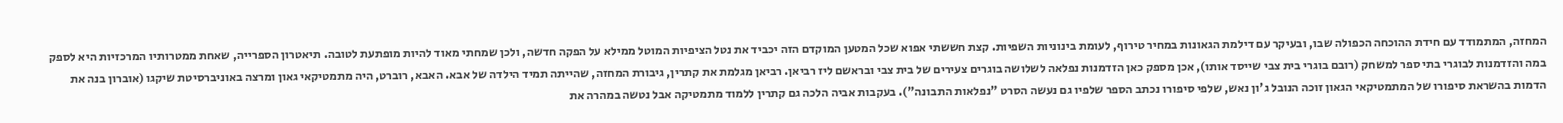המחזה, המתמודד עם חידת ההוכחה הכפולה שבו, ובעיקר עם דילמת הגאונות במחיר טירוף, לעומת בינוניות השפיות. קצת חששתי אפוא שכל המטען המוקדם הזה יכביד את נטל הציפיות המוטל ממילא על הפקה חדשה, ולכן שמחתי מאוד להיות מופתעת לטובה. תיאטרון הספרייה, שאחת ממטרותיו המרכזיות היא לספק במה והזדמנות לבוגרי בתי ספר למשחק (רובם בוגרי בית צבי שייסד אותו), אכן מספק כאן הזדמנות נפלאה לשלושה בוגרים צעירים של בית צבי ובראשם ליז רביאן. רביאן מגלמת את קתרין, גיבורת המחזה, שהייתה תמיד הילדה של אבא. האבא, רוברט, היה מתמטיקאי גאון ומרצה באוניברסיטת שיקגו (אוברון בנה את הדמות בהשראת סיפורו של המתמטיקאי הגאון זוכה הנובל ג'ון נאש, שלפי סיפורו נכתב הספר שלפיו גם נעשה הסרט "נפלאות התבונה"). בעקבות אביה הלכה גם קתרין ללמוד מתמטיקה אבל נטשה במהרה את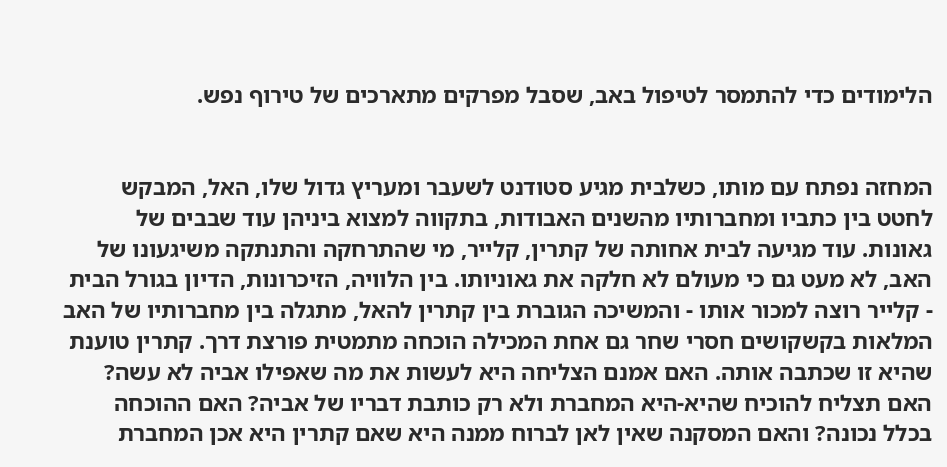הלימודים כדי להתמסר לטיפול באב, שסבל מפרקים מתארכים של טירוף נפש.


המחזה נפתח עם מותו, כשלבית מגיע סטודנט לשעבר ומעריץ גדול שלו, האל, המבקש לחטט בין כתביו ומחברותיו מהשנים האבודות, בתקווה למצוא ביניהן עוד שבבים של גאונות. עוד מגיעה לבית אחותה של קתרין, קלייר, מי שהתרחקה והתנתקה משיגעונו של האב, לא מעט גם כי מעולם לא חלקה את גאוניותו. בין הלוויה, הזיכרונות, הדיון בגורל הבית - קלייר רוצה למכור אותו - והמשיכה הגוברת בין קתרין להאל, מתגלה בין מחברותיו של האב המלאות בקשקושים חסרי שחר גם אחת המכילה הוכחה מתמטית פורצת דרך. קתרין טוענת שהיא זו שכתבה אותה. האם אמנם הצליחה היא לעשות את מה שאפילו אביה לא עשה? האם תצליח להוכיח שהיא-היא המחברת ולא רק כותבת דבריו של אביה? האם ההוכחה בכלל נכונה? והאם המסקנה שאין לאן לברוח ממנה היא שאם קתרין היא אכן המחברת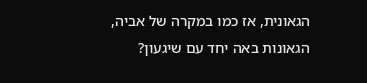הגאונית, אז כמו במקרה של אביה, הגאונות באה יחד עם שיגעון?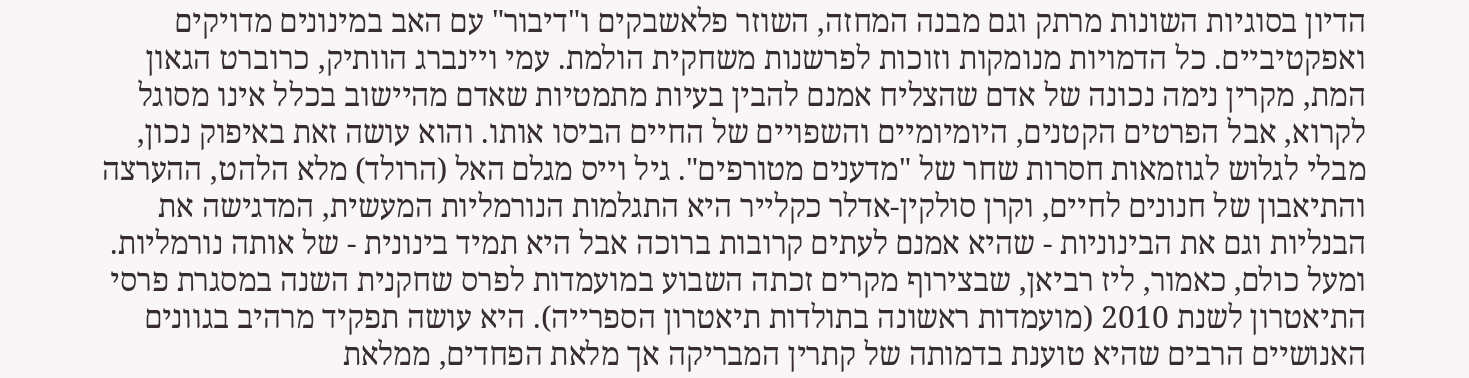הדיון בסוגיות השונות מרתק וגם מבנה המחזה, השוזר פלאשבקים ו"דיבור" עם האב במינונים מדויקים ואפקטיביים. כל הדמויות מנומקות וזוכות לפרשנות משחקית הולמת. עמי ויינברג הוותיק, כרוברט הגאון המת, מקרין נימה נכונה של אדם שהצליח אמנם להבין בעיות מתמטיות שאדם מהיישוב בכלל אינו מסוגל לקרוא, אבל הפרטים הקטנים, היומיומיים והשפויים של החיים הביסו אותו. והוא עושה זאת באיפוק נכון, מבלי לגלוש לגוזמאות חסרות שחר של "מדענים מטורפים". גיל וייס מגלם האל (הרולד) מלא הלהט, ההערצה והתיאבון של חנונים לחיים, וקרן סולקין-אדלר כקלייר היא התגלמות הנורמליות המעשית, המדגישה את הבנליות וגם את הבינוניות - שהיא אמנם לעתים קרובות ברוכה אבל היא תמיד בינונית - של אותה נורמליות. ומעל כולם, כאמור, ליז רביאן, שבצירוף מקרים זכתה השבוע במועמדות לפרס שחקנית השנה במסגרת פרסי התיאטרון לשנת 2010 (מועמדות ראשונה בתולדות תיאטרון הספרייה). היא עושה תפקיד מרהיב בגוונים האנושיים הרבים שהיא טוענת בדמותה של קתרין המבריקה אך מלאת הפחדים, ממלאת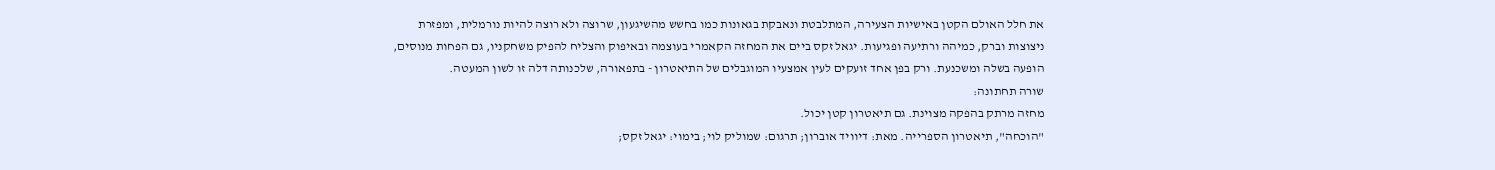את חלל האולם הקטן באישיות הצעירה, המתלבטת ונאבקת בגאונות כמו בחשש מהשיגעון, שרוצה ולא רוצה להיות נורמלית, ומפזרת ניצוצות וברק, כמיהה ורתיעה ופגיעות. יגאל זקס ביים את המחזה הקאמרי בעוצמה ובאיפוק והצליח להפיק משחקניו, גם הפחות מנוסים, הופעה בשלה ומשכנעת. ורק בפן אחד זועקים לעין אמצעיו המוגבלים של התיאטרון - בתפאורה, שלכנותה דלה זו לשון המעטה.
שורה תחתונה:
מחזה מרתק בהפקה מצוינת. גם תיאטרון קטן יכול.
"הוכחה", תיאטרון הספרייה. מאת: דיוויד אוברון; תרגום: שמוליק לוי; בימוי: יגאל זקס;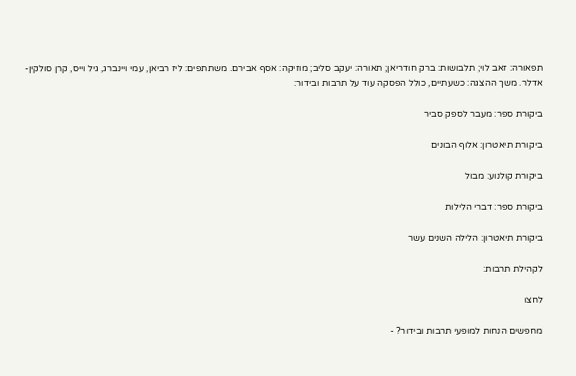תפאורה: זאב לוי; תלבושות: ברק חודריאן; תאורה: יעקב סליב; מוזיקה: אסף אבירם. משתתפים: ליז רביאן, עמי ויינברג, גיל וייס, קרן סולקין-אדלר. משך ההצגה: כשעתיים, כולל הפסקה עוד על תרבות ובידור:

ביקורת ספר: מעבר לספק סביר

ביקורת תיאטרון: אלוף הבונים

ביקורת קולנוע: מבול

ביקורת ספר: דברי הלילות

ביקורת תיאטרון: הלילה השנים עשר

לקהילת תרבות:

לחצו

מחפשים הנחות למופעי תרבות ובידור? -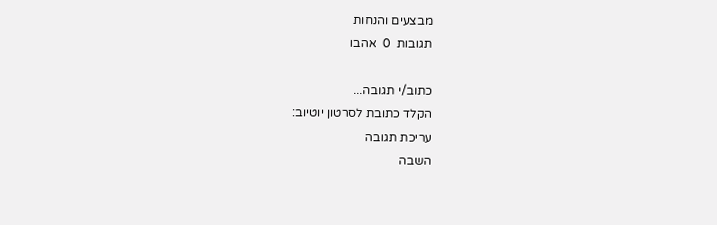מבצעים והנחות
תגובות  0  אהבו

כתוב/י תגובה...
הקלד כתובת לסרטון יוטיוב:
עריכת תגובה
השבה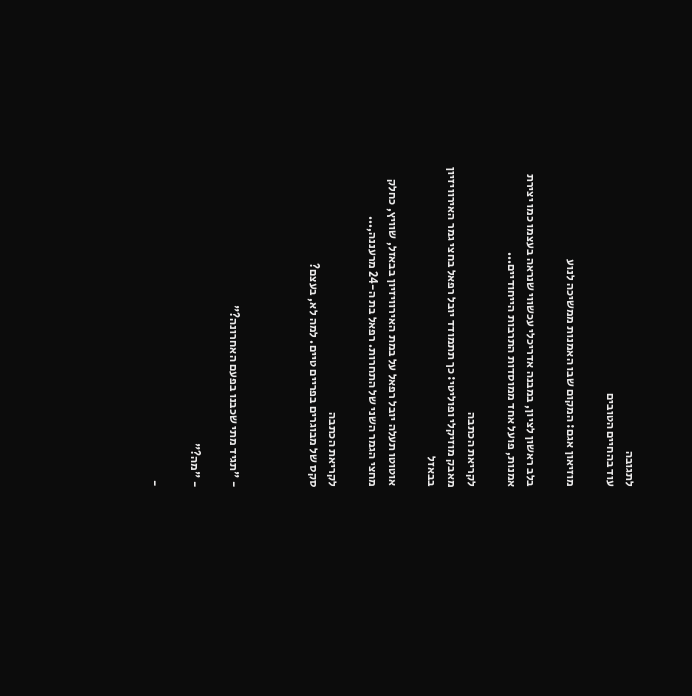לתגובה
עוד בהחיים הטובים

מוזיאון אגם: המקום שבו האמנות ממשיכה לנוע

בלב ראשון לציון, במבנה אדריכלי עכשווי שנראה בעצמו כמו יצירת אמנות, פועל אחד ממוסדות התרבות הייחודיים...

לקריאת הכתבה
מאבק מוזיקלי ופוליטי: כך תתמודד יובל רפאל בחצי גמר האירוויזיון בבאזל

אוטוטו תעלה יובל רפאל על במת האירוויזיון בבאזל, שוויץ, כחלק מחצי הגמר השני של התחרות. רפאל בת ה-24 מרעננה,...

לקריאת הכתבה
סקס של מבוגרים בפריים טיים. למה לא, בעצם?



- "תגיד מתי שכבנו בפעם האחרונה?"

- "מה?"

-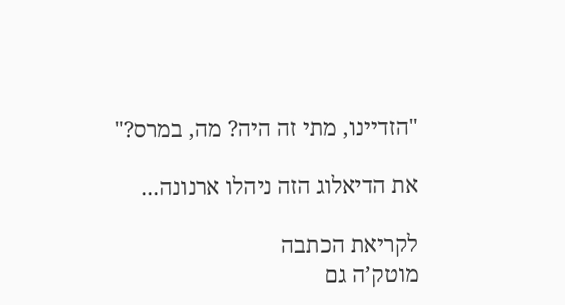"הזדיינו, מתי זה היה? מה, במרס?"

את הדיאלוג הזה ניהלו ארנונה...

לקריאת הכתבה
מוטק’ה גם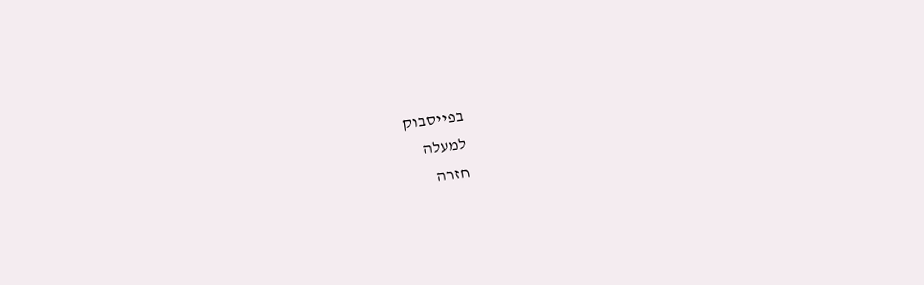בפייסבוק
למעלה
חזרה